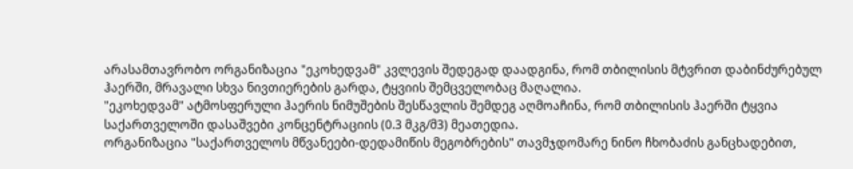არასამთავრობო ორგანიზაცია "ეკოხედვამ" კვლევის შედეგად დაადგინა, რომ თბილისის მტვრით დაბინძურებულ ჰაერში, მრავალი სხვა ნივთიერების გარდა, ტყვიის შემცველობაც მაღალია.
"ეკოხედვამ" ატმოსფერული ჰაერის ნიმუშების შესწავლის შემდეგ აღმოაჩინა, რომ თბილისის ჰაერში ტყვია საქართველოში დასაშვები კონცენტრაციის (0.3 მკგ/მ3) მეათედია.
ორგანიზაცია "საქართველოს მწვანეები-დედამიწის მეგობრების" თავმჯდომარე ნინო ჩხობაძის განცხადებით,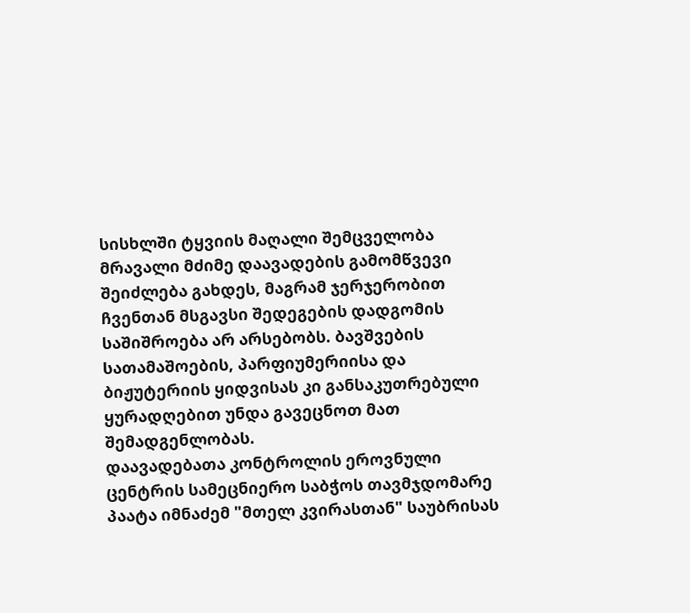სისხლში ტყვიის მაღალი შემცველობა მრავალი მძიმე დაავადების გამომწვევი შეიძლება გახდეს, მაგრამ ჯერჯერობით ჩვენთან მსგავსი შედეგების დადგომის საშიშროება არ არსებობს. ბავშვების სათამაშოების, პარფიუმერიისა და ბიჟუტერიის ყიდვისას კი განსაკუთრებული ყურადღებით უნდა გავეცნოთ მათ შემადგენლობას.
დაავადებათა კონტროლის ეროვნული ცენტრის სამეცნიერო საბჭოს თავმჯდომარე პაატა იმნაძემ "მთელ კვირასთან" საუბრისას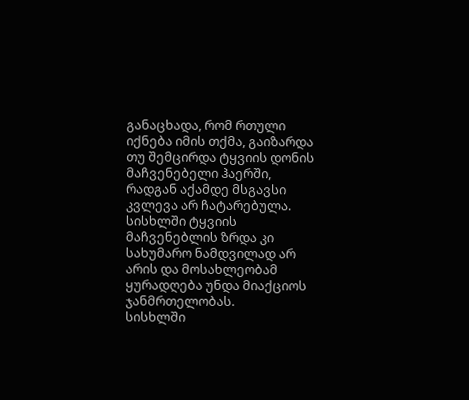განაცხადა, რომ რთული იქნება იმის თქმა, გაიზარდა თუ შემცირდა ტყვიის დონის მაჩვენებელი ჰაერში, რადგან აქამდე მსგავსი კვლევა არ ჩატარებულა. სისხლში ტყვიის მაჩვენებლის ზრდა კი სახუმარო ნამდვილად არ არის და მოსახლეობამ ყურადღება უნდა მიაქციოს ჯანმრთელობას.
სისხლში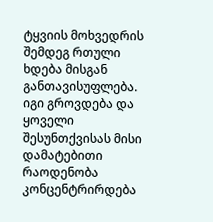ტყვიის მოხვედრის შემდეგ რთული ხდება მისგან განთავისუფლება. იგი გროვდება და ყოველი შესუნთქვისას მისი დამატებითი რაოდენობა კონცენტრირდება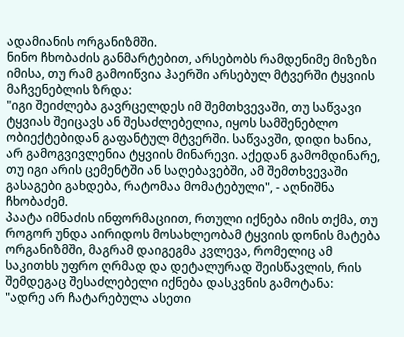ადამიანის ორგანიზმში.
ნინო ჩხობაძის განმარტებით, არსებობს რამდენიმე მიზეზი იმისა, თუ რამ გამოიწვია ჰაერში არსებულ მტვერში ტყვიის მაჩვენებლის ზრდა:
"იგი შეიძლება გავრცელდეს იმ შემთხვევაში, თუ საწვავი ტყვიას შეიცავს ან შესაძლებელია, იყოს სამშენებლო ობიექტებიდან გაფანტულ მტვერში. საწვავში, დიდი ხანია, არ გამოგვივლენია ტყვიის მინარევი. აქედან გამომდინარე, თუ იგი არის ცემენტში ან საღებავებში, ამ შემთხვევაში გასაგები გახდება, რატომაა მომატებული", - აღნიშნა ჩხობაძემ.
პაატა იმნაძის ინფორმაციით, რთული იქნება იმის თქმა, თუ როგორ უნდა აირიდოს მოსახლეობამ ტყვიის დონის მატება ორგანიზმში, მაგრამ დაიგეგმა კვლევა, რომელიც ამ საკითხს უფრო ღრმად და დეტალურად შეისწავლის, რის შემდეგაც შესაძლებელი იქნება დასკვნის გამოტანა:
"ადრე არ ჩატარებულა ასეთი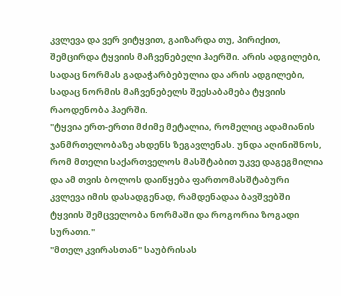კვლევა და ვერ ვიტყვით, გაიზარდა თუ, პირიქით, შემცირდა ტყვიის მაჩვენებელი ჰაერში. არის ადგილები, სადაც ნორმას გადაჭარბებულია და არის ადგილები, სადაც ნორმის მაჩვენებელს შეესაბამება ტყვიის რაოდენობა ჰაერში.
"ტყვია ერთ-ერთი მძიმე მეტალია, რომელიც ადამიანის ჯანმრთელობაზე ახდენს ზეგავლენას. უნდა აღინიშნოს, რომ მთელი საქართველოს მასშტაბით უკვე დაგეგმილია და ამ თვის ბოლოს დაიწყება ფართომასშტაბური კვლევა იმის დასადგენად, რამდენადაა ბავშვებში ტყვიის შემცველობა ნორმაში და როგორია ზოგადი სურათი."
"მთელ კვირასთან" საუბრისას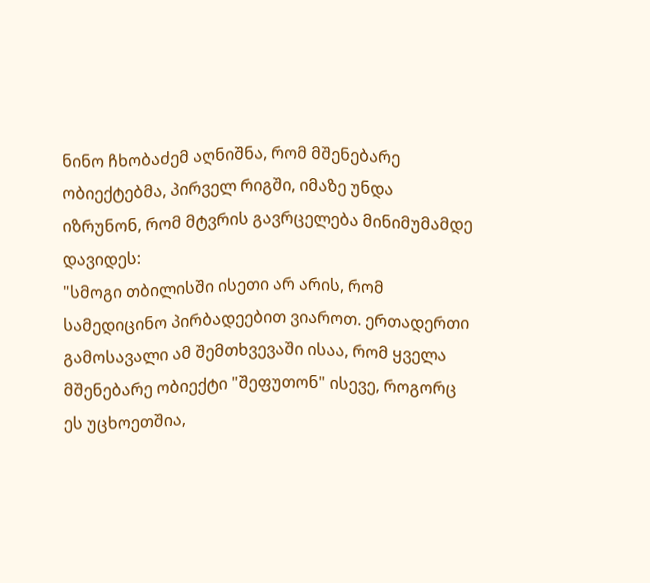ნინო ჩხობაძემ აღნიშნა, რომ მშენებარე ობიექტებმა, პირველ რიგში, იმაზე უნდა იზრუნონ, რომ მტვრის გავრცელება მინიმუმამდე დავიდეს:
"სმოგი თბილისში ისეთი არ არის, რომ სამედიცინო პირბადეებით ვიაროთ. ერთადერთი გამოსავალი ამ შემთხვევაში ისაა, რომ ყველა მშენებარე ობიექტი "შეფუთონ" ისევე, როგორც ეს უცხოეთშია,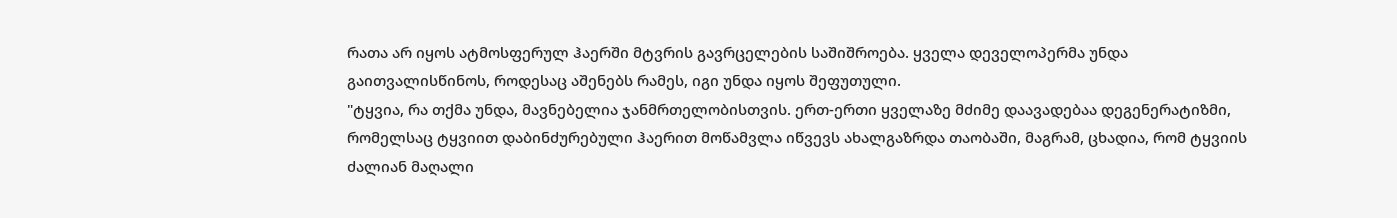რათა არ იყოს ატმოსფერულ ჰაერში მტვრის გავრცელების საშიშროება. ყველა დეველოპერმა უნდა გაითვალისწინოს, როდესაც აშენებს რამეს, იგი უნდა იყოს შეფუთული.
"ტყვია, რა თქმა უნდა, მავნებელია ჯანმრთელობისთვის. ერთ-ერთი ყველაზე მძიმე დაავადებაა დეგენერატიზმი, რომელსაც ტყვიით დაბინძურებული ჰაერით მოწამვლა იწვევს ახალგაზრდა თაობაში, მაგრამ, ცხადია, რომ ტყვიის ძალიან მაღალი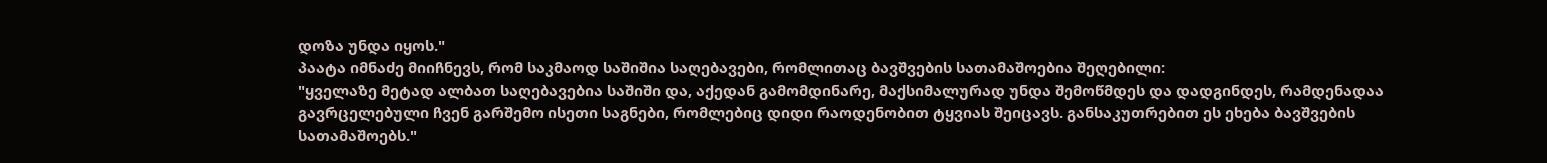დოზა უნდა იყოს."
პაატა იმნაძე მიიჩნევს, რომ საკმაოდ საშიშია საღებავები, რომლითაც ბავშვების სათამაშოებია შეღებილი:
"ყველაზე მეტად ალბათ საღებავებია საშიში და, აქედან გამომდინარე, მაქსიმალურად უნდა შემოწმდეს და დადგინდეს, რამდენადაა გავრცელებული ჩვენ გარშემო ისეთი საგნები, რომლებიც დიდი რაოდენობით ტყვიას შეიცავს. განსაკუთრებით ეს ეხება ბავშვების სათამაშოებს."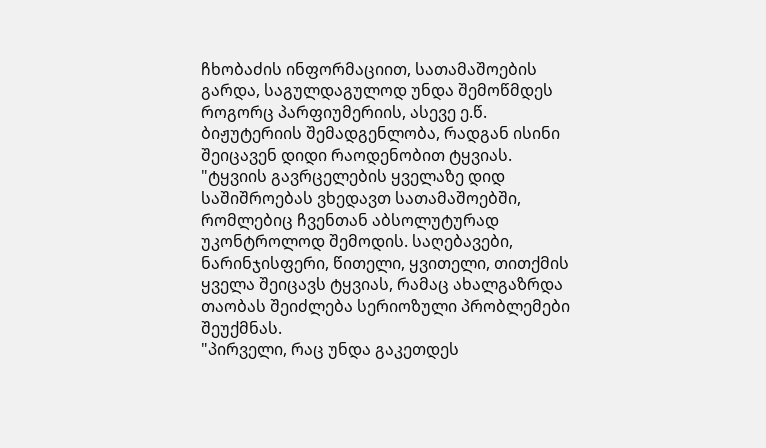ჩხობაძის ინფორმაციით, სათამაშოების გარდა, საგულდაგულოდ უნდა შემოწმდეს როგორც პარფიუმერიის, ასევე ე.წ. ბიჟუტერიის შემადგენლობა, რადგან ისინი შეიცავენ დიდი რაოდენობით ტყვიას.
"ტყვიის გავრცელების ყველაზე დიდ საშიშროებას ვხედავთ სათამაშოებში, რომლებიც ჩვენთან აბსოლუტურად უკონტროლოდ შემოდის. საღებავები, ნარინჯისფერი, წითელი, ყვითელი, თითქმის ყველა შეიცავს ტყვიას, რამაც ახალგაზრდა თაობას შეიძლება სერიოზული პრობლემები შეუქმნას.
"პირველი, რაც უნდა გაკეთდეს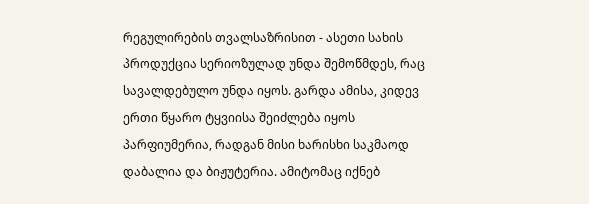რეგულირების თვალსაზრისით - ასეთი სახის პროდუქცია სერიოზულად უნდა შემოწმდეს, რაც სავალდებულო უნდა იყოს. გარდა ამისა, კიდევ ერთი წყარო ტყვიისა შეიძლება იყოს პარფიუმერია, რადგან მისი ხარისხი საკმაოდ დაბალია და ბიჟუტერია. ამიტომაც იქნებ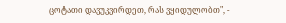ცოტათი დავუკვირდეთ, რას ვყიდულობთ", -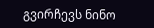გვირჩევს ნინო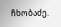ჩხობაძე.